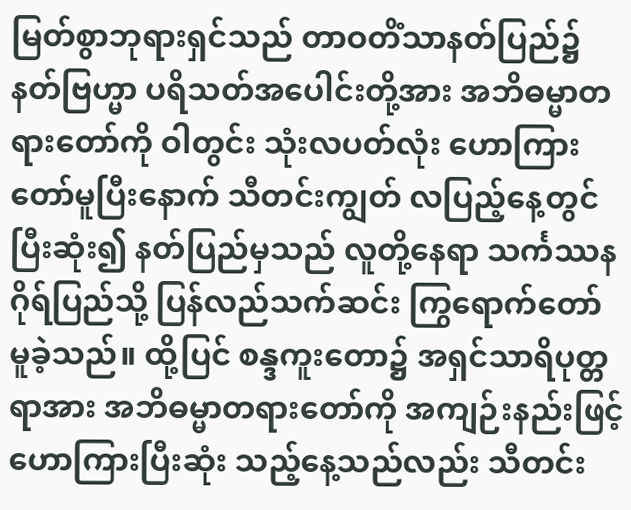မြတ်စွာဘုရားရှင်သည် တာဝတိံသာနတ်ပြည်၌ နတ်ဗြဟ္မာ ပရိသတ်အပေါင်းတို့အား အဘိဓမ္မာတရားတော်ကို ဝါတွင်း သုံးလပတ်လုံး ဟောကြားတော်မူပြီးနောက် သီတင်းကျွတ် လပြည့်နေ့တွင် ပြီးဆုံး၍ နတ်ပြည်မှသည် လူတို့နေရာ သင်္ကဿနဂိုရ်ပြည်သို့ ပြန်လည်သက်ဆင်း ကြွရောက်တော် မူခဲ့သည်။ ထို့ပြင် စန္ဒကူးတော၌ အရှင်သာရိပုတ္တရာအား အဘိဓမ္မာတရားတော်ကို အကျဉ်းနည်းဖြင့် ဟောကြားပြီးဆုံး သည့်နေ့သည်လည်း သီတင်း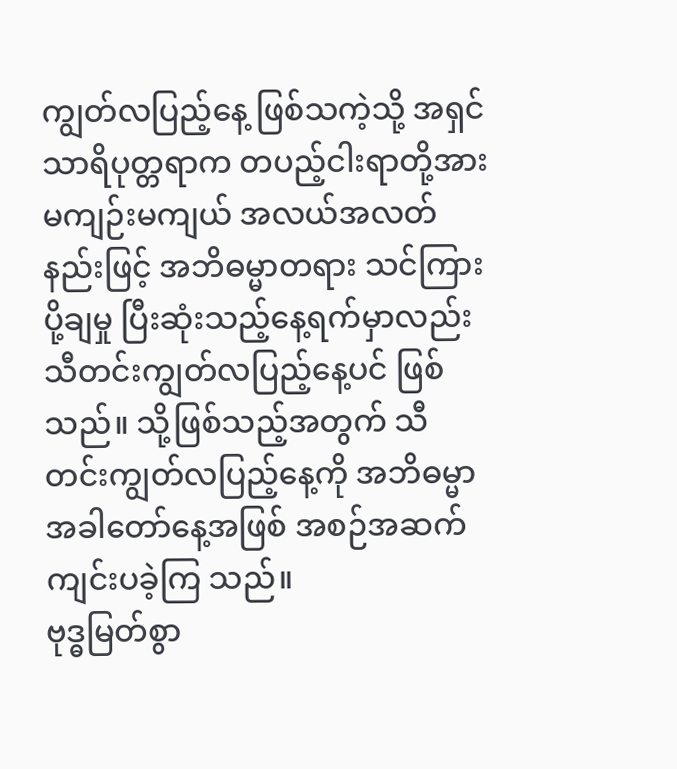ကျွတ်လပြည့်နေ့ ဖြစ်သကဲ့သို့ အရှင်သာရိပုတ္တရာက တပည့်ငါးရာတို့အား မကျဉ်းမကျယ် အလယ်အလတ်နည်းဖြင့် အဘိဓမ္မာတရား သင်ကြားပို့ချမှု ပြီးဆုံးသည့်နေ့ရက်မှာလည်း သီတင်းကျွတ်လပြည့်နေ့ပင် ဖြစ်သည်။ သို့ဖြစ်သည့်အတွက် သီတင်းကျွတ်လပြည့်နေ့ကို အဘိဓမ္မာအခါတော်နေ့အဖြစ် အစဉ်အဆက် ကျင်းပခဲ့ကြ သည်။
ဗုဒ္ဓမြတ်စွာ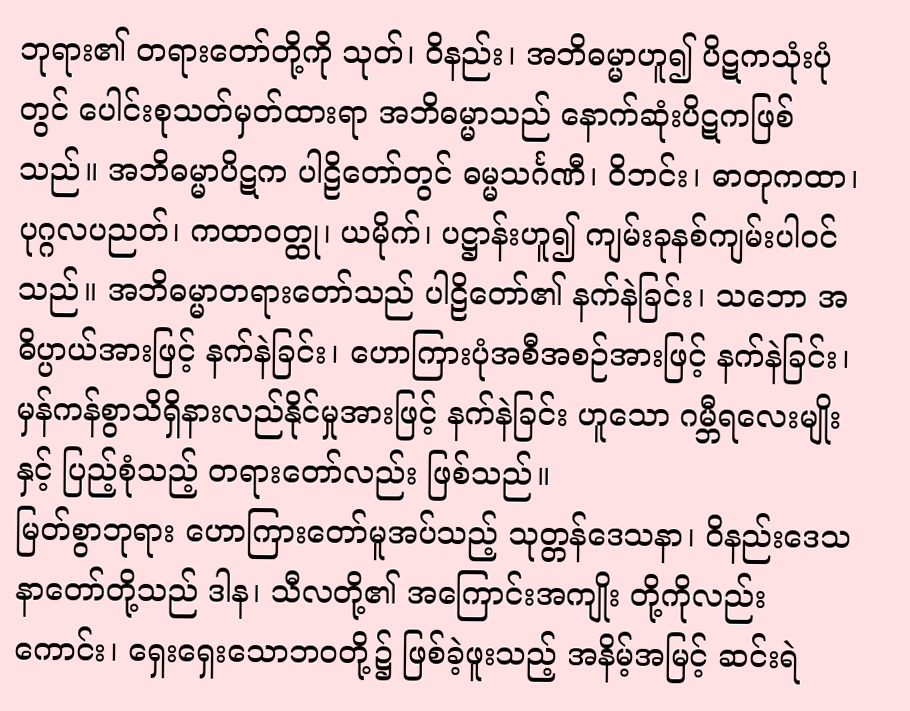ဘုရား၏ တရားတော်တို့ကို သုတ်၊ ဝိနည်း၊ အဘိဓမ္မာဟူ၍ ပိဋကသုံးပုံတွင် ပေါင်းစုသတ်မှတ်ထားရာ အဘိဓမ္မာသည် နောက်ဆုံးပိဋကဖြစ်သည်။ အဘိဓမ္မာပိဋက ပါဠိတော်တွင် ဓမ္မသင်္ဂဏီ၊ ဝိဘင်း၊ ဓာတုကထာ၊ ပုဂ္ဂလပညတ်၊ ကထာဝတ္ထု၊ ယမိုက်၊ ပဋ္ဌာန်းဟူ၍ ကျမ်းခုနစ်ကျမ်းပါဝင်သည်။ အဘိဓမ္မာတရားတော်သည် ပါဠိတော်၏ နက်နဲခြင်း၊ သဘော အဓိပ္ပာယ်အားဖြင့် နက်နဲခြင်း၊ ဟောကြားပုံအစီအစဉ်အားဖြင့် နက်နဲခြင်း၊ မှန်ကန်စွာသိရှိနားလည်နိုင်မှုအားဖြင့် နက်နဲခြင်း ဟူသော ဂမ္ဘီရလေးမျိုးနှင့် ပြည့်စုံသည့် တရားတော်လည်း ဖြစ်သည်။
မြတ်စွာဘုရား ဟောကြားတော်မူအပ်သည့် သုတ္တန်ဒေသနာ၊ ဝိနည်းဒေသနာတော်တို့သည် ဒါန၊ သီလတို့၏ အကြောင်းအကျိုး တို့ကိုလည်းကောင်း၊ ရှေးရှေးသောဘဝတို့၌ ဖြစ်ခဲ့ဖူးသည့် အနိမ့်အမြင့် ဆင်းရဲ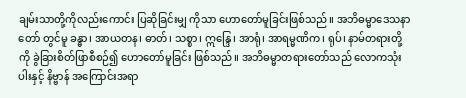ချမ်းသာတို့ကိုလည်းကောင်း ပြဆိုခြင်းမျှ ကိုသာ ဟောတော်မူခြင်းဖြစ်သည်။ အဘိဓမ္မာဒေသနာတော် တွင်မူ ခန္ဓာ၊ အာယတန၊ ဓာတ်၊ သစ္စာ၊ ဣန္ဒြေ၊ အာရုံ၊ အာရမ္မဏိက၊ ရုပ်၊ နာမ်တရားတို့ကို ခွဲခြားစိတ်ဖြာစီစဉ်၍ ဟောတော်မူခြင်း ဖြစ်သည်။ အဘိဓမ္မာတရားတော်သည် လောကသုံးပါးနှင့် နိဗ္ဗာန် အကြောင်းအရာ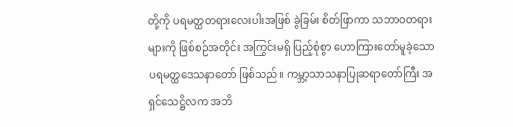တို့ကို ပရမတ္ထတရားလေးပါးအဖြစ် ခွဲခြမ်း စိတ်ဖြာကာ သဘာဝတရားများကို ဖြစ်စဉ်အတိုင်း အကြွင်းမရှိ ပြည့်စုံစွာ ဟောကြားတော်မူခဲ့သော ပရမတ္ထဒေသနာတော် ဖြစ်သည်။ ကမ္ဘာ့သာသနာပြုဆရာတော်ကြီး အရှင်သေဋ္ဌိလက အဘိ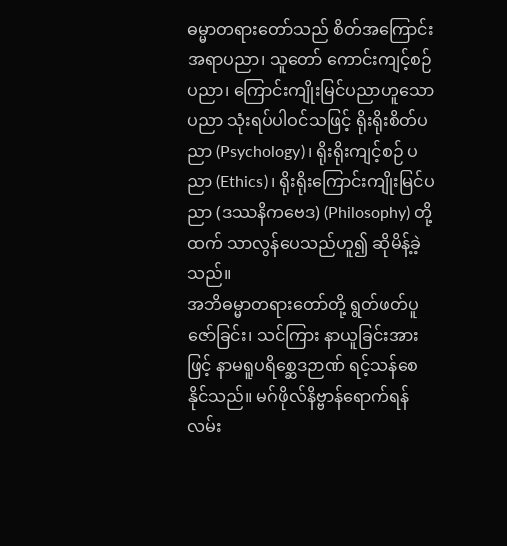ဓမ္မာတရားတော်သည် စိတ်အကြောင်းအရာပညာ၊ သူတော် ကောင်းကျင့်စဉ်ပညာ၊ ကြောင်းကျိုးမြင်ပညာဟူသော ပညာ သုံးရပ်ပါဝင်သဖြင့် ရိုးရိုးစိတ်ပညာ (Psychology)၊ ရိုးရိုးကျင့်စဉ် ပညာ (Ethics)၊ ရိုးရိုးကြောင်းကျိုးမြင်ပညာ (ဒဿနိကဗေဒ) (Philosophy) တို့ထက် သာလွန်ပေသည်ဟူ၍ ဆိုမိန့်ခဲ့သည်။
အဘိဓမ္မာတရားတော်တို့ ရွတ်ဖတ်ပူဇော်ခြင်း၊ သင်ကြား နာယူခြင်းအားဖြင့် နာမရူပရိစ္ဆေဒဉာဏ် ရင့်သန်စေနိုင်သည်။ မဂ်ဖိုလ်နိဗ္ဗာန်ရောက်ရန် လမ်း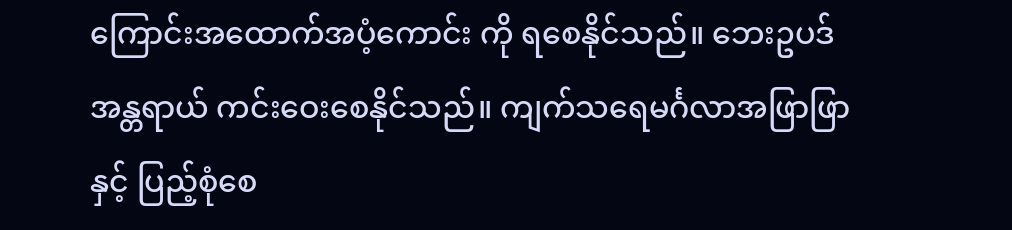ကြောင်းအထောက်အပံ့ကောင်း ကို ရစေနိုင်သည်။ ဘေးဥပဒ်အန္တရာယ် ကင်းဝေးစေနိုင်သည်။ ကျက်သရေမင်္ဂလာအဖြာဖြာနှင့် ပြည့်စုံစေ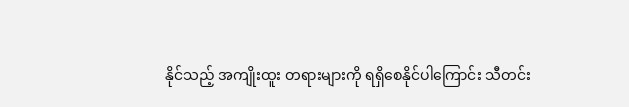နိုင်သည့် အကျိုးထူး တရားများကို ရရှိစေနိုင်ပါကြောင်း သီတင်း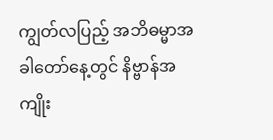ကျွတ်လပြည့် အဘိဓမ္မာအခါတော်နေ့တွင် နိဗ္ဗာန်အကျိုး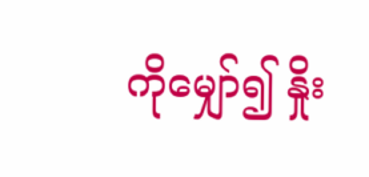ကိုမျှော်၍ နှိုး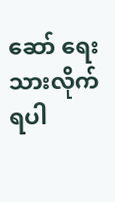ဆော် ရေးသားလိုက်ရပါ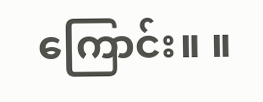ကြောင်း။ ။